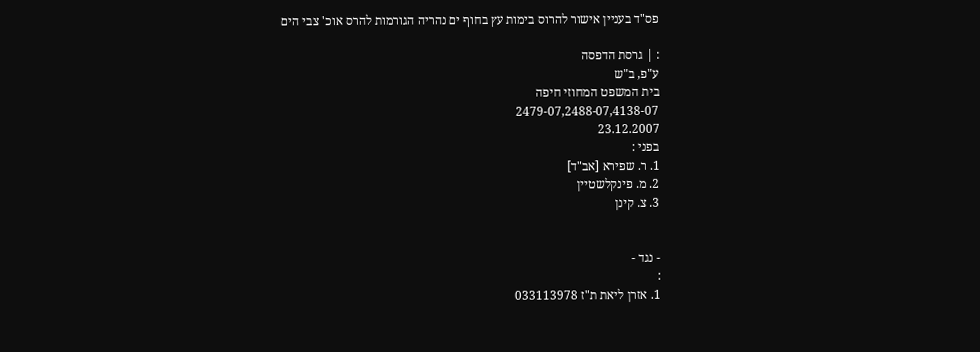פס"ד בעניין אישור להרוס בימות עץ בחוף ים נהריה הגורמות להרס אוכ' צבי הים

: | גרסת הדפסה
ע"פ, ב"ש
בית המשפט המחוזי חיפה
2479-07,2488-07,4138-07
23.12.2007
בפני :
1. ר. שפירא [אב"ד]
2. מ. פינקלשטיין
3. צ. קינן


- נגד -
:
1. אזרן ליאת ת"ז 033113978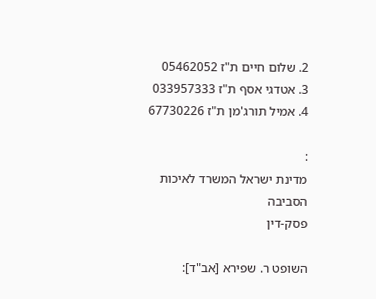2. שלום חיים ת"ז 05462052
3. אטדגי אסף ת"ז 033957333
4. אמיל תורג'מן ת"ז 67730226

:
מדינת ישראל המשרד לאיכות הסביבה
פסק-דין

השופט ר. שפירא [אב"ד]: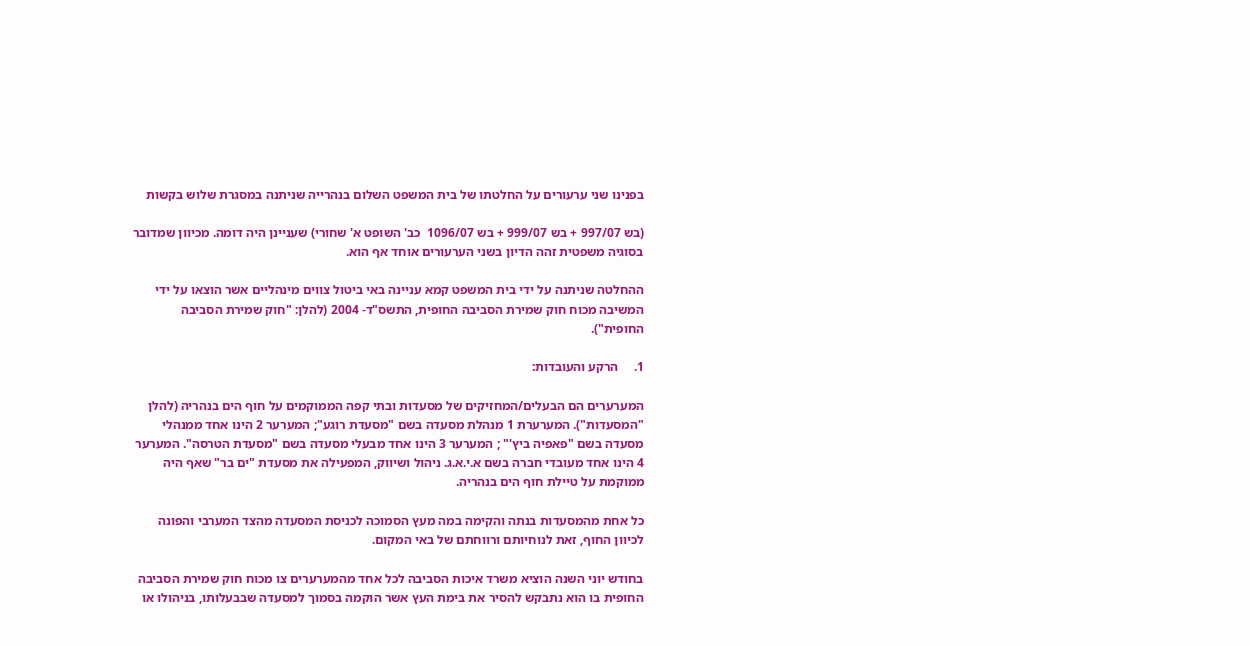בפנינו שני ערעורים על החלטתו של בית המשפט השלום בנהרייה שניתנה במסגרת שלוש בקשות

(בש 997/07 + בש 999/07 + בש 1096/07  כב' השופט א' שחורי) שעניינן היה דומה. מכיוון שמדובר בסוגיה משפטית זהה הדיון בשני הערעורים אוחד אף הוא.

ההחלטה שניתנה על ידי בית המשפט קמא עניינה באי ביטול צווים מינהליים אשר הוצאו על ידי המשיבה מכוח חוק שמירת הסביבה החופית, התשס"ד- 2004 (להלן: "חוק שמירת הסביבה החופית").

1.     הרקע והעובדות:

המערערים הם הבעלים/המחזיקים של מסעדות ובתי קפה הממוקמים על חוף הים בנהריה (להלן "המסעדות"). המערערת 1 מנהלת מסעדה בשם "מסעדת רוגע"; המערער 2 הינו אחד ממנהלי מסעדה בשם "פאפיה ביץ'" ; המערער 3 הינו אחד מבעלי מסעדה בשם "מסעדת הטרסה". המערער 4 הינו אחד מעובדי חברה בשם א.י.א.ג. ניהול ושיווק, המפעילה את מסעדת "ים בר" שאף היה ממוקמת על טיילת חוף הים בנהריה.

כל אחת מהמסעדות בנתה והקימה במה מעץ הסמוכה לכניסת המסעדה מהצד המערבי והפונה לכיוון החוף, זאת לנוחיותם ורווחתם של באי המקום.

בחודש יוני השנה הוציא משרד איכות הסביבה לכל אחד מהמערערים צו מכוח חוק שמירת הסביבה החופית בו הוא נתבקש להסיר את בימת העץ אשר הוקמה בסמוך למסעדה שבבעלותו, בניהולו או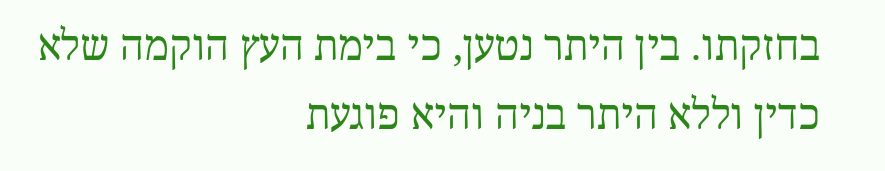בחזקתו. בין היתר נטען, כי בימת העץ הוקמה שלא כדין וללא היתר בניה והיא פוגעת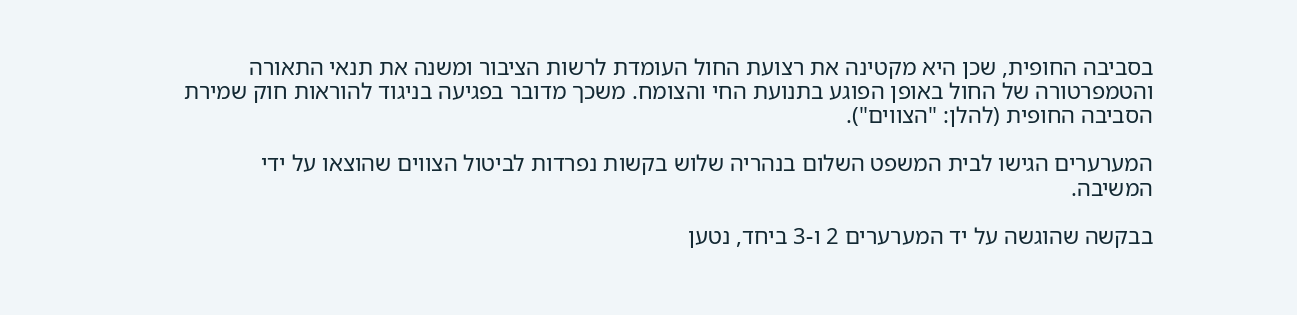בסביבה החופית, שכן היא מקטינה את רצועת החול העומדת לרשות הציבור ומשנה את תנאי התאורה והטמפרטורה של החול באופן הפוגע בתנועת החי והצומח. משכך מדובר בפגיעה בניגוד להוראות חוק שמירת הסביבה החופית (להלן: "הצווים").

המערערים הגישו לבית המשפט השלום בנהריה שלוש בקשות נפרדות לביטול הצווים שהוצאו על ידי המשיבה.

בבקשה שהוגשה על יד המערערים 2 ו-3 ביחד, נטען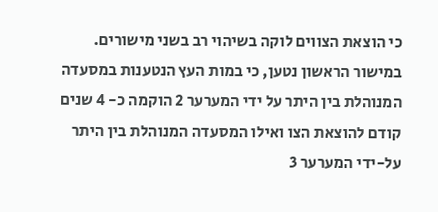כי הוצאת הצווים לוקה בשיהוי רב בשני מישורים. במישור הראשון נטען, כי במות העץ הנטענות במסעדה המנוהלת בין היתר על ידי המערער 2 הוקמה כ- 4 שנים קודם להוצאת הצו ואילו המסעדה המנוהלת בין היתר על-ידי המערער 3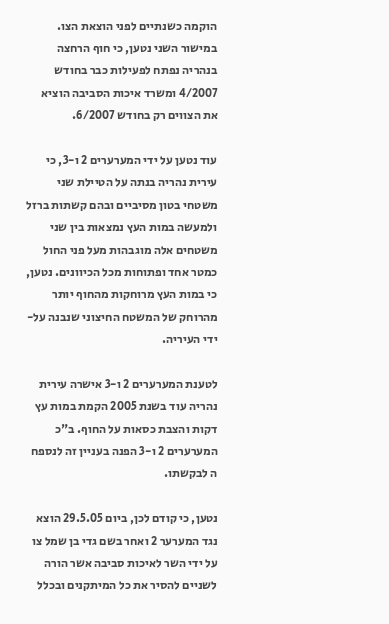הוקמה כשנתיים לפני הוצאת הצו. במישור השני נטען, כי חוף הרחצה בנהריה נפתח לפעילות כבר בחודש 4/2007 ומשרד איכות הסביבה הוציא את הצווים רק בחודש 6/2007.

עוד נטען על ידי המערערים 2 ו-3, כי עירית נהריה בנתה על הטיילת שני משטחי בטון מסיביים ובהם קשתות ברזל ולמעשה במות העץ נמצאות בין שני משטחים אלה מוגבהות מעל פני החול כמטר אחד ופתוחות מכל הכיוונים. נטען, כי במות העץ מרוחקות מהחוף יותר מהרוחק של המשטח החיצוני שנבנה על-ידי העיריה.

לטענת המערערים 2 ו-3 אישרה עירית נהריה עוד בשנת 2005 הקמת במות עץ דקות והצבת כסאות על החוף. ב"כ המערערים 2 ו-3 הפנה בעניין זה לנספח ה לבקשתו.

נטען, כי קודם לכן, ביום 29.5.05 הוצא נגד המערער 2 ואחר בשם גדי בן שמל צו על ידי השר לאיכות סביבה אשר הורה לשניים להסיר את כל המיתקנים ובכלל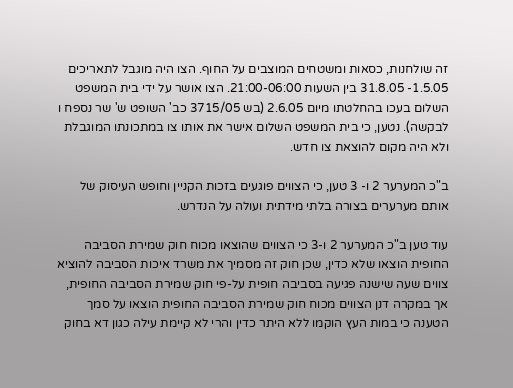זה שולחנות, כסאות ומשטחים המוצבים על החוף. הצו היה מוגבל לתאריכים 1.5.05- 31.8.05 בין השעות 21:00-06:00. הצו אושר על ידי בית המשפט השלום בעכו בהחלטתו מיום 2.6.05 (בש 3715/05 כב' השופט ש' שר נספח ו לבקשה). נטען, כי בית המשפט השלום אישר את אותו צו במתכונתו המוגבלת ולא היה מקום להוצאת צו חדש.

ב"כ המערער 2 ו- 3 טען, כי הצווים פוגעים בזכות הקניין וחופש העיסוק של אותם מערערים בצורה בלתי מידתית ועולה על הנדרש.

עוד טען ב"כ המערער 2 ו-3 כי הצווים שהוצאו מכוח חוק שמירת הסביבה החופית הוצאו שלא כדין, שכן חוק זה מסמיך את משרד איכות הסביבה להוציא צווים שעה שישנה פגיעה בסביבה חופית על-פי חוק שמירת הסביבה החופית, אך במקרה דנן הצווים מכוח חוק שמירת הסביבה החופית הוצאו על סמך הטענה כי במות העץ הוקמו ללא היתר כדין והרי לא קיימת עילה כגון דא בחוק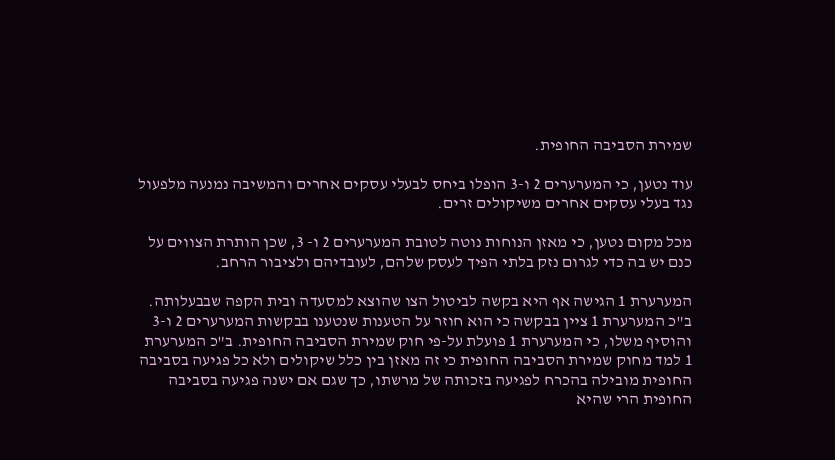שמירת הסביבה החופית.

עוד נטען, כי המערערים 2 ו-3 הופלו ביחס לבעלי עסקים אחרים והמשיבה נמנעה מלפעול נגד בעלי עסקים אחרים משיקולים זרים.

מכל מקום נטען, כי מאזן הנוחות נוטה לטובת המערערים 2 ו- 3, שכן הותרת הצווים על כנם יש בה כדי לגרום נזק בלתי הפיך לעסק שלהם, לעובדיהם ולציבור הרחב.

המערערת 1 הגישה אף היא בקשה לביטול הצו שהוצא למסעדה ובית הקפה שבבעלותה. ב"כ המערערת 1 ציין בבקשה כי הוא חוזר על הטענות שנטענו בבקשות המערערים 2 ו-3 והוסיף משלו, כי המערערת 1 פועלת על-פי חוק שמירת הסביבה החופית. ב"כ המערערת 1 למד מחוק שמירת הסביבה החופית כי זה מאזן בין כלל שיקולים ולא כל פגיעה בסביבה החופית מובילה בהכרח לפגיעה בזכותה של מרשתו, כך שגם אם ישנה פגיעה בסביבה החופית הרי שהיא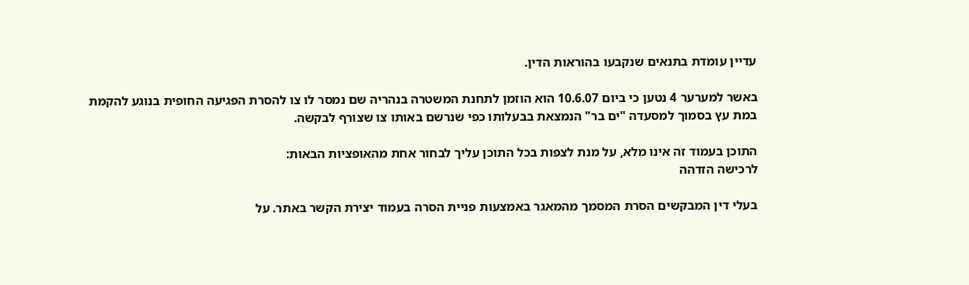עדיין עומדת בתנאים שנקבעו בהוראות הדין.

באשר למערער 4 נטען כי ביום 10.6.07 הוא הוזמן לתחנת המשטרה בנהריה שם נמסר לו צו להסרת הפגיעה החופית בנוגע להקמת במת עץ בסמוך למסעדה "ים בר" הנמצאת בבעלותו כפי שנרשם באותו צו שצורף לבקשה.

התוכן בעמוד זה אינו מלא, על מנת לצפות בכל התוכן עליך לבחור אחת מהאופציות הבאות:
לרכישה הזדהה

בעלי דין המבקשים הסרת המסמך מהמאגר באמצעות פניית הסרה בעמוד יצירת הקשר באתר. על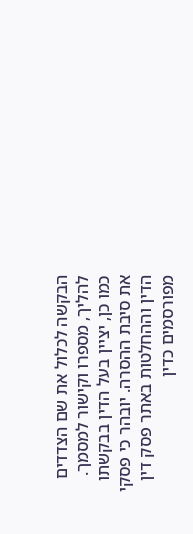הבקשה לכלול את שם הצדדים להליך, מספרו וקישור למסמך. כמו כן, יציין בעל הדין בבקשתו את סיבת ההסרה. יובהר כי פסקי הדין וההחלטות באתר פסק דין מפורסמים כדין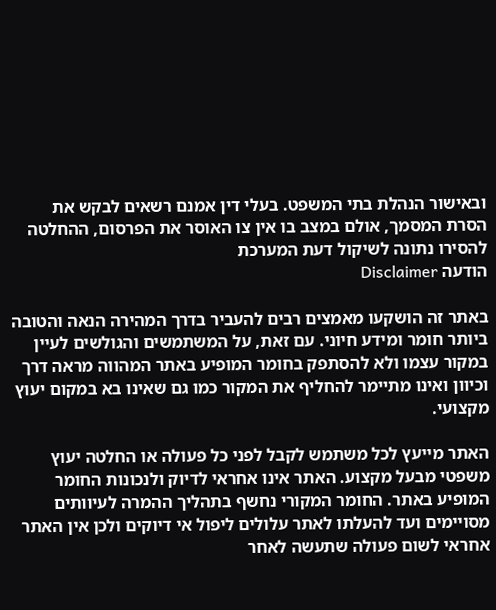ובאישור הנהלת בתי המשפט. בעלי דין אמנם רשאים לבקש את הסרת המסמך, אולם במצב בו אין צו האוסר את הפרסום, ההחלטה להסירו נתונה לשיקול דעת המערכת
הודעה Disclaimer

באתר זה הושקעו מאמצים רבים להעביר בדרך המהירה הנאה והטובה ביותר חומר ומידע חיוני. עם זאת, על המשתמשים והגולשים לעיין במקור עצמו ולא להסתפק בחומר המופיע באתר המהווה מראה דרך וכיוון ואינו מתיימר להחליף את המקור כמו גם שאינו בא במקום יעוץ מקצועי.

האתר מייעץ לכל משתמש לקבל לפני כל פעולה או החלטה יעוץ משפטי מבעל מקצוע. האתר אינו אחראי לדיוק ולנכונות החומר המופיע באתר. החומר המקורי נחשף בתהליך ההמרה לעיוותים מסויימים ועד להעלתו לאתר עלולים ליפול אי דיוקים ולכן אין האתר אחראי לשום פעולה שתעשה לאחר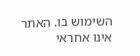השימוש בו. האתר אינו אחראי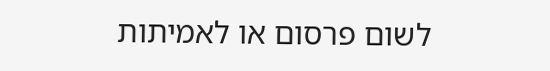לשום פרסום או לאמיתות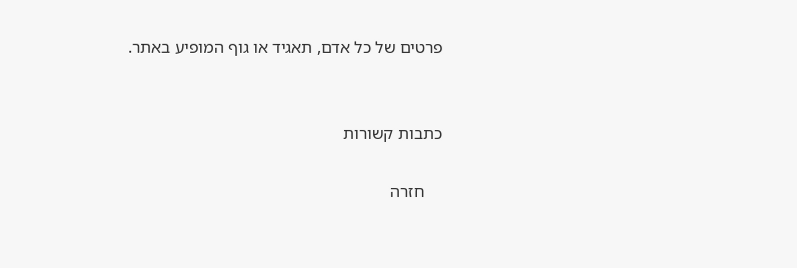פרטים של כל אדם, תאגיד או גוף המופיע באתר.


כתבות קשורות

    חזרה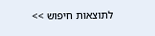לתוצאות חיפוש >>